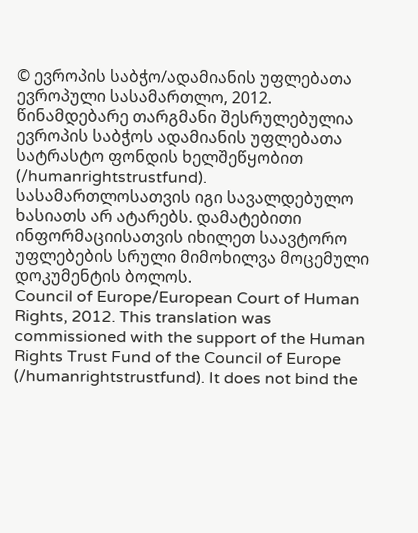© ევროპის საბჭო/ადამიანის უფლებათა ევროპული სასამართლო, 2012. წინამდებარე თარგმანი შესრულებულია ევროპის საბჭოს ადამიანის უფლებათა სატრასტო ფონდის ხელშეწყობით (/humanrightstrustfund). სასამართლოსათვის იგი სავალდებულო ხასიათს არ ატარებს. დამატებითი ინფორმაციისათვის იხილეთ საავტორო უფლებების სრული მიმოხილვა მოცემული დოკუმენტის ბოლოს.
Council of Europe/European Court of Human Rights, 2012. This translation was commissioned with the support of the Human Rights Trust Fund of the Council of Europe (/humanrightstrustfund). It does not bind the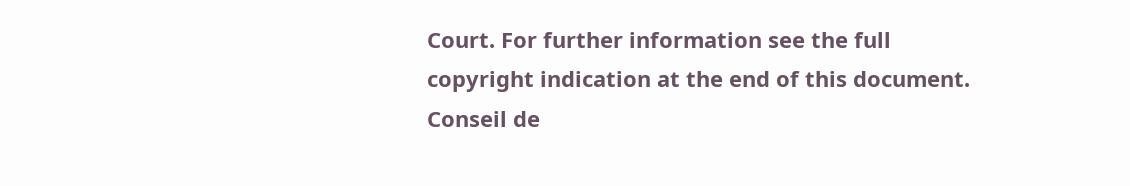Court. For further information see the full copyright indication at the end of this document.
Conseil de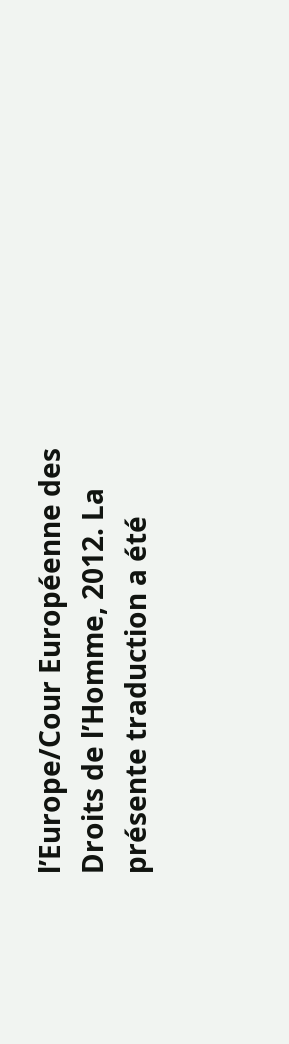l’Europe/Cour Européenne des Droits de l’Homme, 2012. La présente traduction a été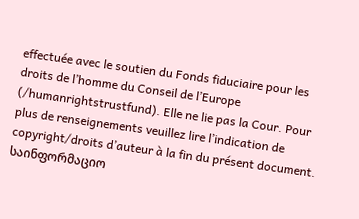effectuée avec le soutien du Fonds fiduciaire pour les droits de l’homme du Conseil de l’Europe (/humanrightstrustfund). Elle ne lie pas la Cour. Pour plus de renseignements veuillez lire l’indication de copyright/droits d’auteur à la fin du présent document.
საინფორმაციო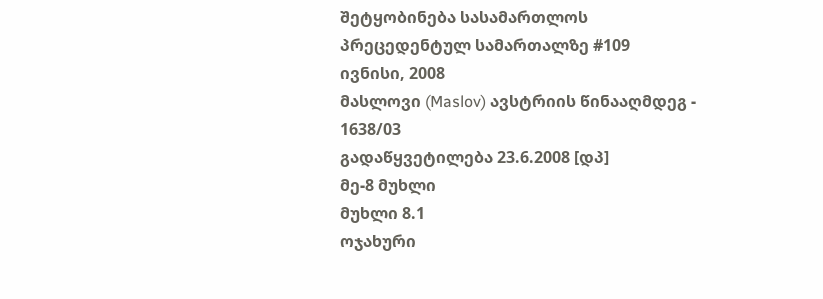შეტყობინება სასამართლოს პრეცედენტულ სამართალზე #109
ივნისი, 2008
მასლოვი (Maslov) ავსტრიის წინააღმდეგ - 1638/03
გადაწყვეტილება 23.6.2008 [დპ]
მე-8 მუხლი
მუხლი 8.1
ოჯახური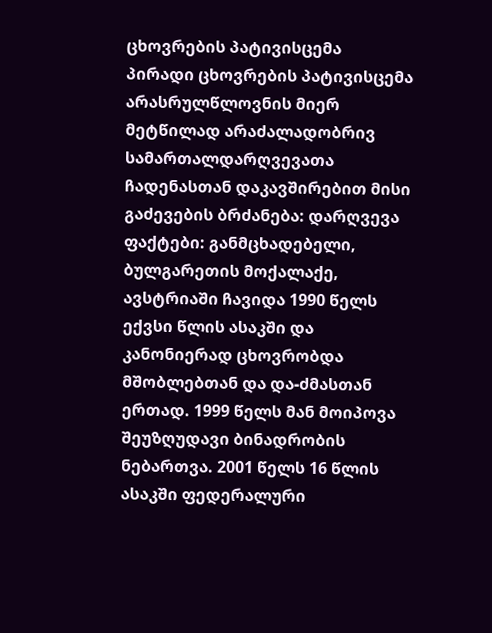ცხოვრების პატივისცემა
პირადი ცხოვრების პატივისცემა
არასრულწლოვნის მიერ მეტწილად არაძალადობრივ სამართალდარღვევათა ჩადენასთან დაკავშირებით მისი გაძევების ბრძანება: დარღვევა
ფაქტები: განმცხადებელი, ბულგარეთის მოქალაქე, ავსტრიაში ჩავიდა 1990 წელს ექვსი წლის ასაკში და კანონიერად ცხოვრობდა მშობლებთან და და-ძმასთან ერთად. 1999 წელს მან მოიპოვა შეუზღუდავი ბინადრობის ნებართვა. 2001 წელს 16 წლის ასაკში ფედერალური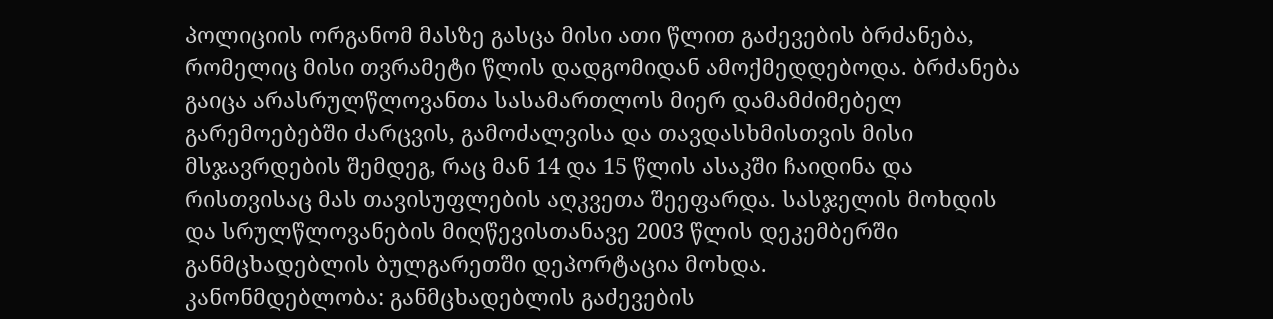პოლიციის ორგანომ მასზე გასცა მისი ათი წლით გაძევების ბრძანება, რომელიც მისი თვრამეტი წლის დადგომიდან ამოქმედდებოდა. ბრძანება გაიცა არასრულწლოვანთა სასამართლოს მიერ დამამძიმებელ გარემოებებში ძარცვის, გამოძალვისა და თავდასხმისთვის მისი მსჯავრდების შემდეგ, რაც მან 14 და 15 წლის ასაკში ჩაიდინა და რისთვისაც მას თავისუფლების აღკვეთა შეეფარდა. სასჯელის მოხდის და სრულწლოვანების მიღწევისთანავე 2003 წლის დეკემბერში განმცხადებლის ბულგარეთში დეპორტაცია მოხდა.
კანონმდებლობა: განმცხადებლის გაძევების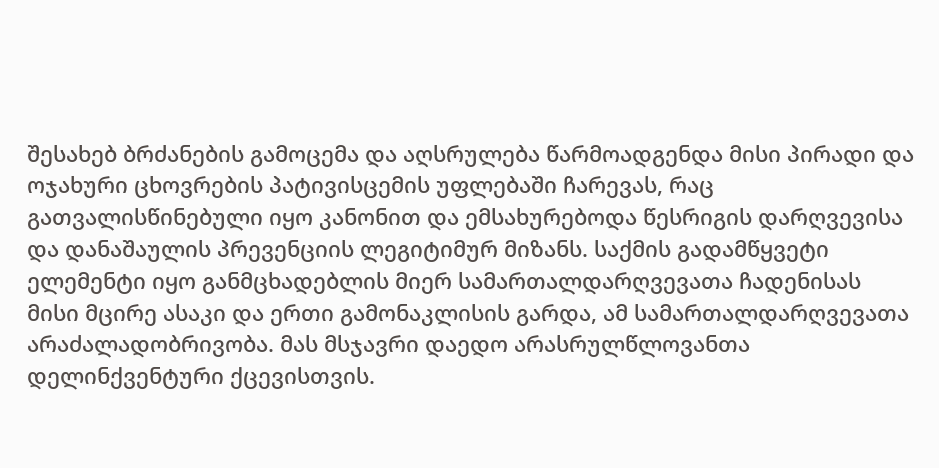შესახებ ბრძანების გამოცემა და აღსრულება წარმოადგენდა მისი პირადი და ოჯახური ცხოვრების პატივისცემის უფლებაში ჩარევას, რაც გათვალისწინებული იყო კანონით და ემსახურებოდა წესრიგის დარღვევისა და დანაშაულის პრევენციის ლეგიტიმურ მიზანს. საქმის გადამწყვეტი ელემენტი იყო განმცხადებლის მიერ სამართალდარღვევათა ჩადენისას მისი მცირე ასაკი და ერთი გამონაკლისის გარდა, ამ სამართალდარღვევათა არაძალადობრივობა. მას მსჯავრი დაედო არასრულწლოვანთა დელინქვენტური ქცევისთვის.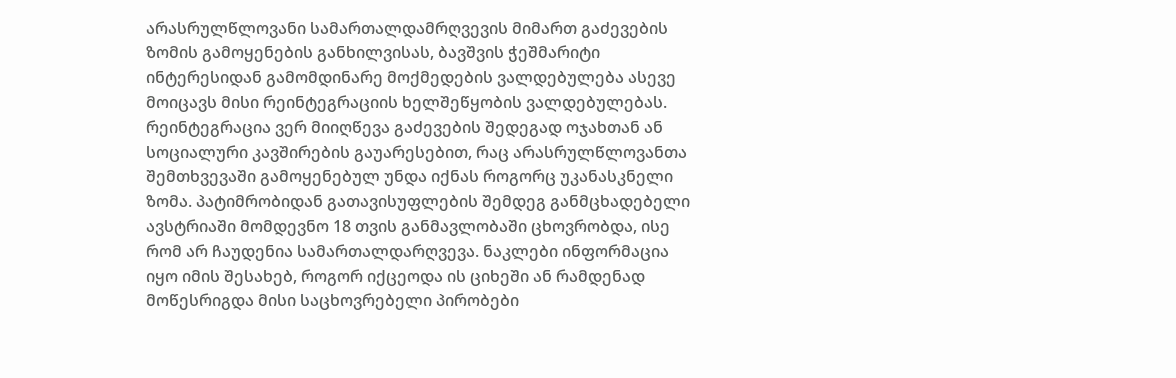არასრულწლოვანი სამართალდამრღვევის მიმართ გაძევების ზომის გამოყენების განხილვისას, ბავშვის ჭეშმარიტი ინტერესიდან გამომდინარე მოქმედების ვალდებულება ასევე მოიცავს მისი რეინტეგრაციის ხელშეწყობის ვალდებულებას. რეინტეგრაცია ვერ მიიღწევა გაძევების შედეგად ოჯახთან ან სოციალური კავშირების გაუარესებით, რაც არასრულწლოვანთა შემთხვევაში გამოყენებულ უნდა იქნას როგორც უკანასკნელი ზომა. პატიმრობიდან გათავისუფლების შემდეგ განმცხადებელი ავსტრიაში მომდევნო 18 თვის განმავლობაში ცხოვრობდა, ისე რომ არ ჩაუდენია სამართალდარღვევა. ნაკლები ინფორმაცია იყო იმის შესახებ, როგორ იქცეოდა ის ციხეში ან რამდენად მოწესრიგდა მისი საცხოვრებელი პირობები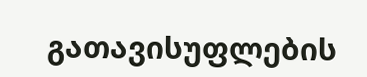გათავისუფლების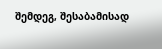შემდეგ, შესაბამისად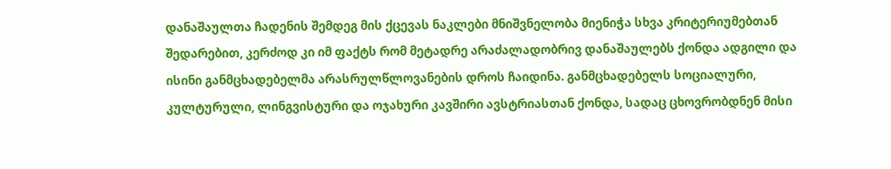დანაშაულთა ჩადენის შემდეგ მის ქცევას ნაკლები მნიშვნელობა მიენიჭა სხვა კრიტერიუმებთან შედარებით, კერძოდ კი იმ ფაქტს რომ მეტადრე არაძალადობრივ დანაშაულებს ქონდა ადგილი და ისინი განმცხადებელმა არასრულწლოვანების დროს ჩაიდინა. განმცხადებელს სოციალური, კულტურული, ლინგვისტური და ოჯახური კავშირი ავსტრიასთან ქონდა, სადაც ცხოვრობდნენ მისი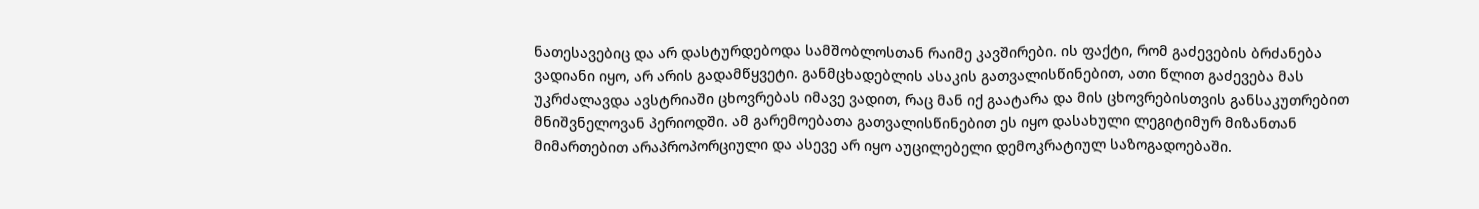ნათესავებიც და არ დასტურდებოდა სამშობლოსთან რაიმე კავშირები. ის ფაქტი, რომ გაძევების ბრძანება ვადიანი იყო, არ არის გადამწყვეტი. განმცხადებლის ასაკის გათვალისწინებით, ათი წლით გაძევება მას უკრძალავდა ავსტრიაში ცხოვრებას იმავე ვადით, რაც მან იქ გაატარა და მის ცხოვრებისთვის განსაკუთრებით მნიშვნელოვან პერიოდში. ამ გარემოებათა გათვალისწინებით ეს იყო დასახული ლეგიტიმურ მიზანთან მიმართებით არაპროპორციული და ასევე არ იყო აუცილებელი დემოკრატიულ საზოგადოებაში.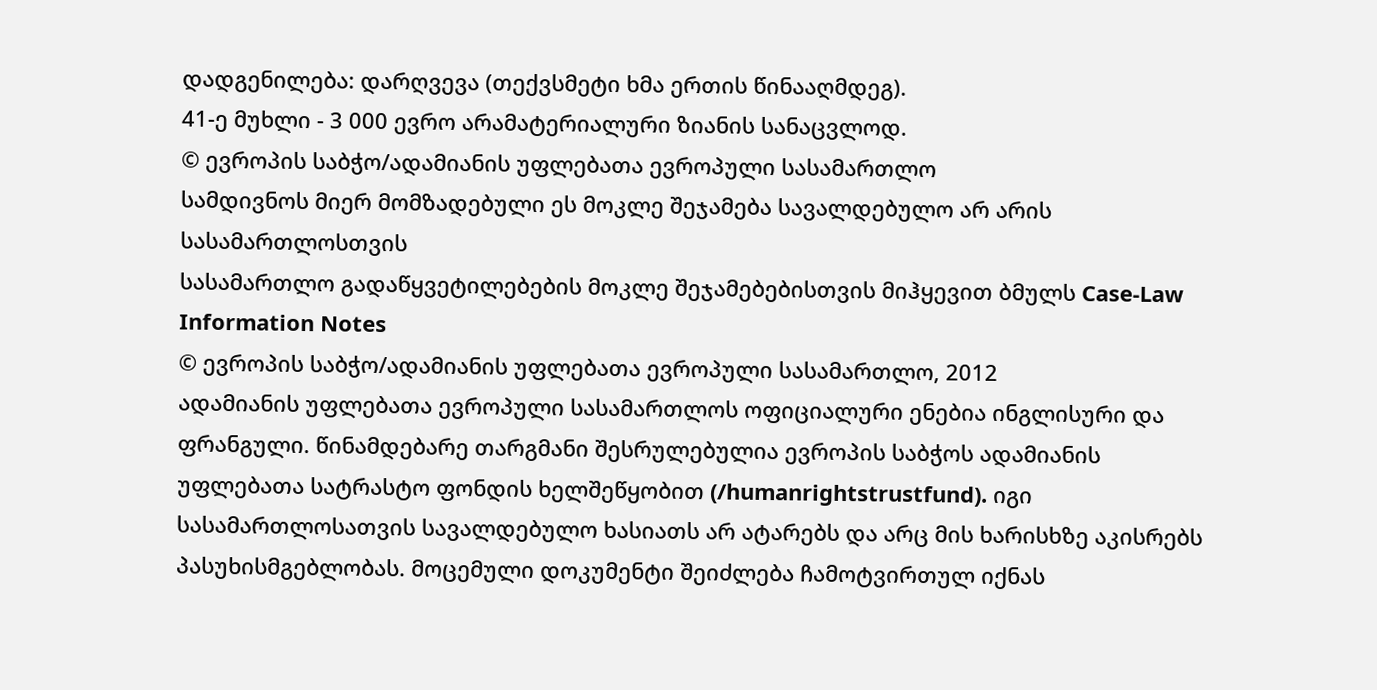დადგენილება: დარღვევა (თექვსმეტი ხმა ერთის წინააღმდეგ).
41-ე მუხლი - 3 000 ევრო არამატერიალური ზიანის სანაცვლოდ.
© ევროპის საბჭო/ადამიანის უფლებათა ევროპული სასამართლო
სამდივნოს მიერ მომზადებული ეს მოკლე შეჯამება სავალდებულო არ არის სასამართლოსთვის
სასამართლო გადაწყვეტილებების მოკლე შეჯამებებისთვის მიჰყევით ბმულს Case-Law Information Notes
© ევროპის საბჭო/ადამიანის უფლებათა ევროპული სასამართლო, 2012
ადამიანის უფლებათა ევროპული სასამართლოს ოფიციალური ენებია ინგლისური და ფრანგული. წინამდებარე თარგმანი შესრულებულია ევროპის საბჭოს ადამიანის უფლებათა სატრასტო ფონდის ხელშეწყობით (/humanrightstrustfund). იგი სასამართლოსათვის სავალდებულო ხასიათს არ ატარებს და არც მის ხარისხზე აკისრებს პასუხისმგებლობას. მოცემული დოკუმენტი შეიძლება ჩამოტვირთულ იქნას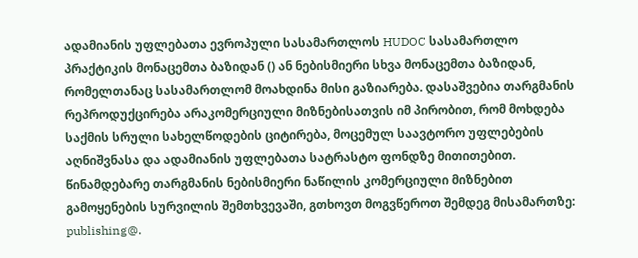ადამიანის უფლებათა ევროპული სასამართლოს HUDOC სასამართლო პრაქტიკის მონაცემთა ბაზიდან () ან ნებისმიერი სხვა მონაცემთა ბაზიდან, რომელთანაც სასამართლომ მოახდინა მისი გაზიარება. დასაშვებია თარგმანის რეპროდუქცირება არაკომერციული მიზნებისათვის იმ პირობით, რომ მოხდება საქმის სრული სახელწოდების ციტირება, მოცემულ საავტორო უფლებების აღნიშვნასა და ადამიანის უფლებათა სატრასტო ფონდზე მითითებით. წინამდებარე თარგმანის ნებისმიერი ნაწილის კომერციული მიზნებით გამოყენების სურვილის შემთხვევაში, გთხოვთ მოგვწეროთ შემდეგ მისამართზე: publishing@.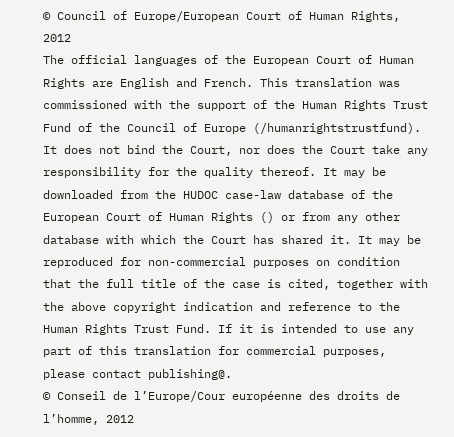© Council of Europe/European Court of Human Rights, 2012
The official languages of the European Court of Human Rights are English and French. This translation was commissioned with the support of the Human Rights Trust Fund of the Council of Europe (/humanrightstrustfund). It does not bind the Court, nor does the Court take any responsibility for the quality thereof. It may be downloaded from the HUDOC case-law database of the European Court of Human Rights () or from any other database with which the Court has shared it. It may be reproduced for non-commercial purposes on condition that the full title of the case is cited, together with the above copyright indication and reference to the Human Rights Trust Fund. If it is intended to use any part of this translation for commercial purposes, please contact publishing@.
© Conseil de l’Europe/Cour européenne des droits de l’homme, 2012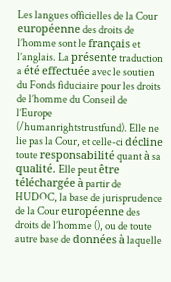Les langues officielles de la Cour européenne des droits de l’homme sont le français et l’anglais. La présente traduction a été effectuée avec le soutien du Fonds fiduciaire pour les droits de l’homme du Conseil de l’Europe (/humanrightstrustfund). Elle ne lie pas la Cour, et celle-ci décline toute responsabilité quant à sa qualité. Elle peut être téléchargée à partir de HUDOC, la base de jurisprudence de la Cour européenne des droits de l’homme (), ou de toute autre base de données à laquelle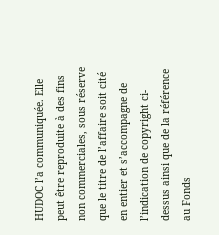HUDOC l’a communiquée. Elle peut être reproduite à des fins non commerciales, sous réserve que le titre de l’affaire soit cité en entier et s’accompagne de l’indication de copyright ci-dessus ainsi que de la référence au Fonds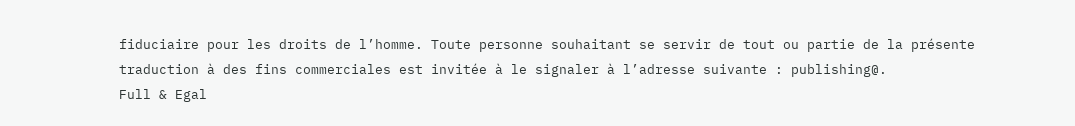fiduciaire pour les droits de l’homme. Toute personne souhaitant se servir de tout ou partie de la présente traduction à des fins commerciales est invitée à le signaler à l’adresse suivante : publishing@.
Full & Egal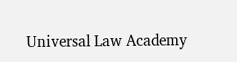Universal Law Academy